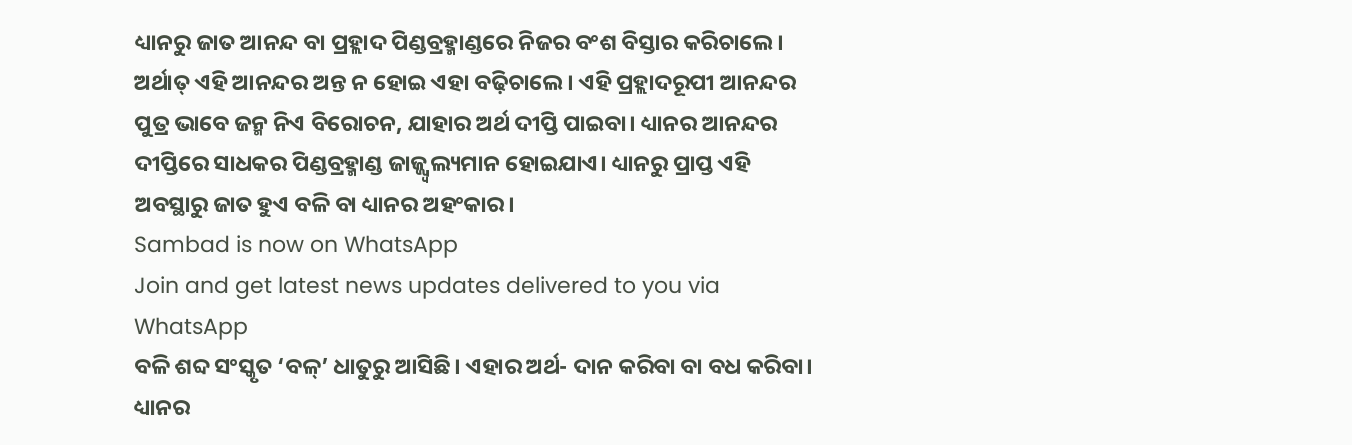ଧ୍ୟାନରୁ ଜାତ ଆନନ୍ଦ ବା ପ୍ରହ୍ଲାଦ ପିଣ୍ଡବ୍ରହ୍ମାଣ୍ଡରେ ନିଜର ବଂଶ ବିସ୍ତାର କରିଚାଲେ। ଅର୍ଥାତ୍ ଏହି ଆନନ୍ଦର ଅନ୍ତ ନ ହୋଇ ଏହା ବଢ଼ିଚାଲେ। ଏହି ପ୍ରହ୍ଲାଦରୂପୀ ଆନନ୍ଦର ପୁତ୍ର ଭାବେ ଜନ୍ମ ନିଏ ବିରୋଚନ, ଯାହାର ଅର୍ଥ ଦୀପ୍ତି ପାଇବା। ଧ୍ୟାନର ଆନନ୍ଦର ଦୀପ୍ତିରେ ସାଧକର ପିଣ୍ଡବ୍ରହ୍ମାଣ୍ଡ ଜାଜ୍ଜ୍ୱ୍ୱଲ୍ୟମାନ ହୋଇଯାଏ। ଧ୍ୟାନରୁ ପ୍ରାପ୍ତ ଏହି ଅବସ୍ଥାରୁ ଜାତ ହୁଏ ବଳି ବା ଧ୍ୟାନର ଅହଂକାର।
Sambad is now on WhatsApp
Join and get latest news updates delivered to you via WhatsApp
ବଳି ଶବ୍ଦ ସଂସ୍କୃତ ‘ବଳ୍’ ଧାତୁରୁ ଆସିଛି। ଏହାର ଅର୍ଥ- ଦାନ କରିବା ବା ବଧ କରିବା। ଧ୍ୟାନର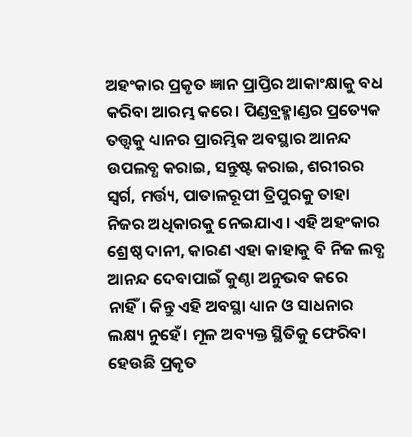ଅହଂକାର ପ୍ରକୃତ ଜ୍ଞାନ ପ୍ରାପ୍ତିର ଆକାଂକ୍ଷାକୁ ବଧ କରିବା ଆରମ୍ଭ କରେ। ପିଣ୍ଡବ୍ରହ୍ମାଣ୍ଡର ପ୍ରତ୍ୟେକ ତତ୍ତ୍ୱକୁ ଧ୍ୟାନର ପ୍ରାରମ୍ଭିକ ଅବସ୍ଥାର ଆନନ୍ଦ ଉପଲବ୍ଧ କରାଇ, ସନ୍ତୁଷ୍ଟ କରାଇ, ଶରୀରର ସ୍ୱର୍ଗ, ମର୍ତ୍ତ୍ୟ, ପାତାଳରୂପୀ ତ୍ରିପୁରକୁ ତାହା ନିଜର ଅଧିକାରକୁ ନେଇଯାଏ। ଏହି ଅହଂକାର ଶ୍ରେଷ୍ଠ ଦାନୀ, କାରଣ ଏହା କାହାକୁ ବି ନିଜ ଲବ୍ଧ ଆନନ୍ଦ ଦେବାପାଇଁ କୁଣ୍ଠା ଅନୁଭବ କରେ ନାହିଁ। କିନ୍ତୁ ଏହି ଅବସ୍ଥା ଧ୍ୟାନ ଓ ସାଧନାର ଲକ୍ଷ୍ୟ ନୁହେଁ। ମୂଳ ଅବ୍ୟକ୍ତ ସ୍ଥିତିକୁ ଫେରିବା ହେଉଛି ପ୍ରକୃତ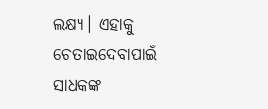ଲକ୍ଷ୍ୟ। ଏହାକୁ ଚେତାଇଦେବାପାଇଁ ସାଧକଙ୍କ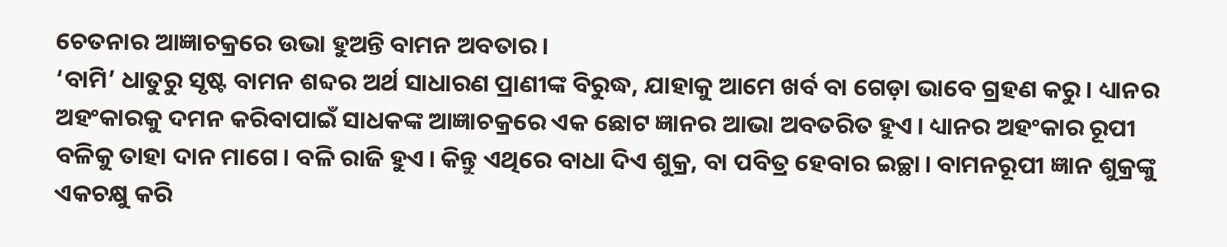ଚେତନାର ଆଜ୍ଞାଚକ୍ରରେ ଉଭା ହୁଅନ୍ତି ବାମନ ଅବତାର।
‘ବାମି’ ଧାତୁରୁ ସୃଷ୍ଟ ବାମନ ଶବ୍ଦର ଅର୍ଥ ସାଧାରଣ ପ୍ରାଣୀଙ୍କ ବିରୁଦ୍ଧ, ଯାହାକୁ ଆମେ ଖର୍ବ ବା ଗେଡ଼ା ଭାବେ ଗ୍ରହଣ କରୁ। ଧ୍ୟାନର ଅହଂକାରକୁ ଦମନ କରିବାପାଇଁ ସାଧକଙ୍କ ଆଜ୍ଞାଚକ୍ରରେ ଏକ ଛୋଟ ଜ୍ଞାନର ଆଭା ଅବତରିତ ହୁଏ। ଧ୍ୟାନର ଅହଂକାର ରୂପୀ ବଳିକୁ ତାହା ଦାନ ମାଗେ। ବଳି ରାଜି ହୁଏ। କିନ୍ତୁ ଏଥିରେ ବାଧା ଦିଏ ଶୁକ୍ର, ବା ପବିତ୍ର ହେବାର ଇଚ୍ଛା। ବାମନରୂପୀ ଜ୍ଞାନ ଶୁକ୍ରଙ୍କୁ ଏକଚକ୍ଷୁ କରି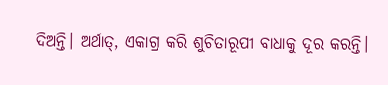ଦିଅନ୍ତି। ଅର୍ଥାତ୍, ଏକାଗ୍ର କରି ଶୁଚିତାରୂପୀ ବାଧାକୁ ଦୂର କରନ୍ତି।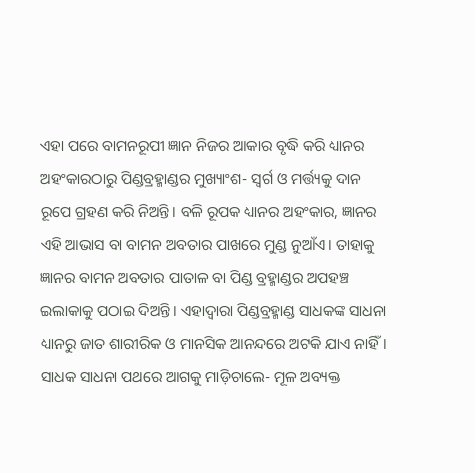ଏହା ପରେ ବାମନରୂପୀ ଜ୍ଞାନ ନିଜର ଆକାର ବୃଦ୍ଧି କରି ଧ୍ୟାନର ଅହଂକାରଠାରୁ ପିଣ୍ଡବ୍ରହ୍ମାଣ୍ଡର ମୁଖ୍ୟାଂଶ- ସ୍ୱର୍ଗ ଓ ମର୍ତ୍ତ୍ୟକୁ ଦାନ ରୂପେ ଗ୍ରହଣ କରି ନିଅନ୍ତି। ବଳି ରୂପକ ଧ୍ୟାନର ଅହଂକାର, ଜ୍ଞାନର ଏହି ଆଭାସ ବା ବାମନ ଅବତାର ପାଖରେ ମୁଣ୍ଡ ନୁଆଁଏ। ତାହାକୁ ଜ୍ଞାନର ବାମନ ଅବତାର ପାତାଳ ବା ପିଣ୍ଡ ବ୍ରହ୍ମାଣ୍ଡର ଅପହଞ୍ଚ ଇଲାକାକୁ ପଠାଇ ଦିଅନ୍ତି। ଏହାଦ୍ୱାରା ପିଣ୍ଡବ୍ରହ୍ମାଣ୍ଡ ସାଧକଙ୍କ ସାଧନା ଧ୍ୟାନରୁ ଜାତ ଶାରୀରିକ ଓ ମାନସିକ ଆନନ୍ଦରେ ଅଟକି ଯାଏ ନାହିଁ। ସାଧକ ସାଧନା ପଥରେ ଆଗକୁ ମାଡ଼ିଚାଲେ- ମୂଳ ଅବ୍ୟକ୍ତ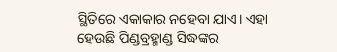ସ୍ଥିତିରେ ଏକାକାର ନହେବା ଯାଏ। ଏହା ହେଉଛି ପିଣ୍ଡବ୍ରହ୍ମାଣ୍ଡ ସିଦ୍ଧଙ୍କର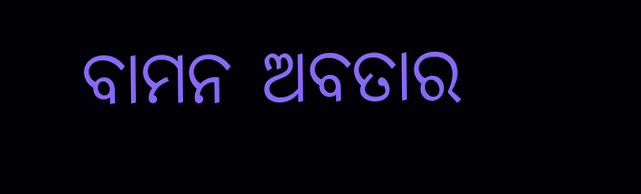ବାମନ ଅବତାର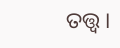ତତ୍ତ୍ୱ।